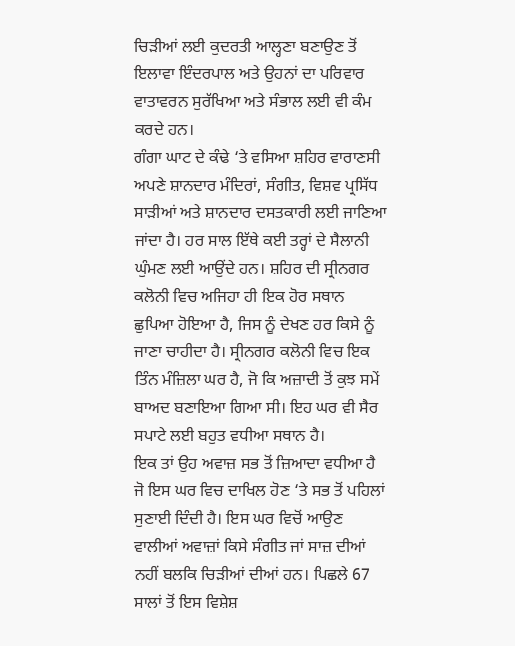ਚਿੜੀਆਂ ਲਈ ਕੁਦਰਤੀ ਆਲ੍ਹਣਾ ਬਣਾਉਣ ਤੋਂ ਇਲਾਵਾ ਇੰਦਰਪਾਲ ਅਤੇ ਉਹਨਾਂ ਦਾ ਪਰਿਵਾਰ ਵਾਤਾਵਰਨ ਸੁਰੱਖਿਆ ਅਤੇ ਸੰਭਾਲ ਲਈ ਵੀ ਕੰਮ ਕਰਦੇ ਹਨ।
ਗੰਗਾ ਘਾਟ ਦੇ ਕੰਢੇ ‘ਤੇ ਵਸਿਆ ਸ਼ਹਿਰ ਵਾਰਾਣਸੀ ਅਪਣੇ ਸ਼ਾਨਦਾਰ ਮੰਦਿਰਾਂ, ਸੰਗੀਤ, ਵਿਸ਼ਵ ਪ੍ਰਸਿੱਧ ਸਾੜੀਆਂ ਅਤੇ ਸ਼ਾਨਦਾਰ ਦਸਤਕਾਰੀ ਲਈ ਜਾਣਿਆ ਜਾਂਦਾ ਹੈ। ਹਰ ਸਾਲ ਇੱਥੇ ਕਈ ਤਰ੍ਹਾਂ ਦੇ ਸੈਲਾਨੀ ਘੁੰਮਣ ਲਈ ਆਉਂਦੇ ਹਨ। ਸ਼ਹਿਰ ਦੀ ਸ੍ਰੀਨਗਰ ਕਲੋਨੀ ਵਿਚ ਅਜਿਹਾ ਹੀ ਇਕ ਹੋਰ ਸਥਾਨ ਛੁਪਿਆ ਹੋਇਆ ਹੈ, ਜਿਸ ਨੂੰ ਦੇਖਣ ਹਰ ਕਿਸੇ ਨੂੰ ਜਾਣਾ ਚਾਹੀਦਾ ਹੈ। ਸ੍ਰੀਨਗਰ ਕਲੋਨੀ ਵਿਚ ਇਕ ਤਿੰਨ ਮੰਜ਼ਿਲਾ ਘਰ ਹੈ, ਜੋ ਕਿ ਅਜ਼ਾਦੀ ਤੋਂ ਕੁਝ ਸਮੇਂ ਬਾਅਦ ਬਣਾਇਆ ਗਿਆ ਸੀ। ਇਹ ਘਰ ਵੀ ਸੈਰ ਸਪਾਟੇ ਲਈ ਬਹੁਤ ਵਧੀਆ ਸਥਾਨ ਹੈ।
ਇਕ ਤਾਂ ਉਹ ਅਵਾਜ਼ ਸਭ ਤੋਂ ਜ਼ਿਆਦਾ ਵਧੀਆ ਹੈ ਜੋ ਇਸ ਘਰ ਵਿਚ ਦਾਖਿਲ ਹੋਣ ‘ਤੇ ਸਭ ਤੋਂ ਪਹਿਲਾਂ ਸੁਣਾਈ ਦਿੰਦੀ ਹੈ। ਇਸ ਘਰ ਵਿਚੋਂ ਆਉਣ ਵਾਲੀਆਂ ਅਵਾਜ਼ਾਂ ਕਿਸੇ ਸੰਗੀਤ ਜਾਂ ਸਾਜ਼ ਦੀਆਂ ਨਹੀਂ ਬਲਕਿ ਚਿੜੀਆਂ ਦੀਆਂ ਹਨ। ਪਿਛਲੇ 67 ਸਾਲਾਂ ਤੋਂ ਇਸ ਵਿਸ਼ੇਸ਼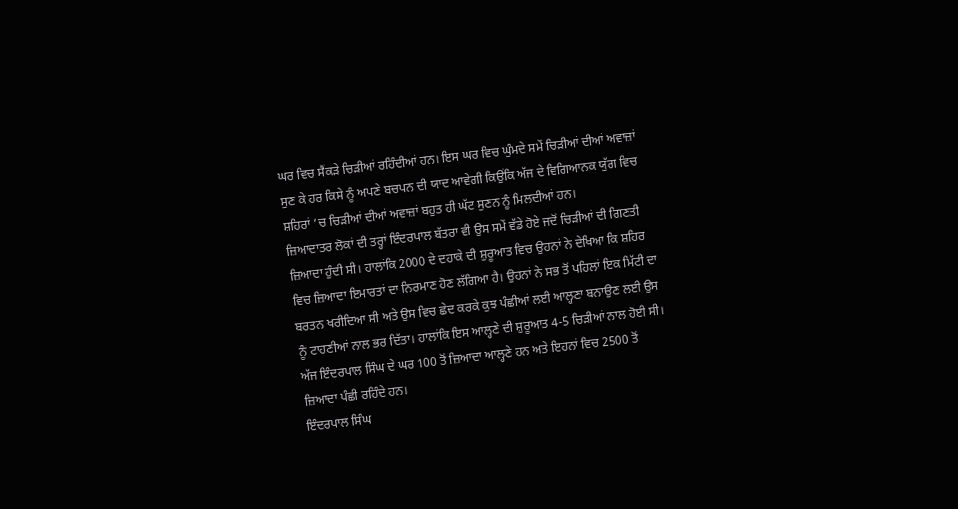ਘਰ ਵਿਚ ਸੈਂਕੜੇ ਚਿੜੀਆਂ ਰਹਿੰਦੀਆਂ ਹਨ। ਇਸ ਘਰ ਵਿਚ ਘੁੰਮਦੇ ਸਮੇਂ ਚਿੜੀਆਂ ਦੀਆਂ ਅਵਾਜ਼ਾਂ ਸੁਣ ਕੇ ਹਰ ਕਿਸੇ ਨੂੰ ਅਪਣੇ ਬਚਪਨ ਦੀ ਯਾਦ ਆਵੇਗੀ ਕਿਉਂਕਿ ਅੱਜ ਦੇ ਵਿਗਿਆਨਕ ਯੁੱਗ ਵਿਚ ਸ਼ਹਿਰਾਂ ‘ਚ ਚਿੜੀਆਂ ਦੀਆਂ ਅਵਾਜ਼ਾਂ ਬਹੁਤ ਹੀ ਘੱਟ ਸੁਣਨ ਨੂੰ ਮਿਲਦੀਆਂ ਹਨ।
ਜ਼ਿਆਦਾਤਰ ਲੋਕਾਂ ਦੀ ਤਰ੍ਹਾਂ ਇੰਦਰਪਾਲ ਬੱਤਰਾ ਵੀ ਉਸ ਸਮੇਂ ਵੱਡੇ ਹੋਏ ਜਦੋਂ ਚਿੜੀਆਂ ਦੀ ਗਿਣਤੀ ਜ਼ਿਆਦਾ ਹੁੰਦੀ ਸੀ। ਹਾਲਾਂਕਿ 2000 ਦੇ ਦਹਾਕੇ ਦੀ ਸ਼ੁਰੂਆਤ ਵਿਚ ਉਹਨਾਂ ਨੇ ਦੇਖਿਆ ਕਿ ਸ਼ਹਿਰ ਵਿਚ ਜ਼ਿਆਦਾ ਇਮਾਰਤਾਂ ਦਾ ਨਿਰਮਾਣ ਹੋਣ ਲੱਗਿਆ ਹੈ। ਉਹਨਾਂ ਨੇ ਸਭ ਤੋਂ ਪਹਿਲਾਂ ਇਕ ਮਿੱਟੀ ਦਾ ਬਰਤਨ ਖਰੀਦਿਆ ਸੀ ਅਤੇ ਉਸ ਵਿਚ ਛੇਦ ਕਰਕੇ ਕੁਝ ਪੰਛੀਆਂ ਲਈ ਆਲ੍ਹਣਾ ਬਨਾਉਣ ਲਈ ਉਸ ਨੂੰ ਟਾਹਣੀਆਂ ਨਾਲ ਭਰ ਦਿੱਤਾ। ਹਾਲਾਂਕਿ ਇਸ ਆਲ੍ਹਣੇ ਦੀ ਸ਼ੁਰੂਆਤ 4-5 ਚਿੜੀਆਂ ਨਾਲ ਹੋਈ ਸੀ। ਅੱਜ ਇੰਦਰਪਾਲ ਸਿੰਘ ਦੇ ਘਰ 100 ਤੋਂ ਜ਼ਿਆਦਾ ਆਲ੍ਹਣੇ ਹਨ ਅਤੇ ਇਹਨਾਂ ਵਿਚ 2500 ਤੋਂ ਜ਼ਿਆਦਾ ਪੰਛੀ ਰਹਿੰਦੇ ਹਨ।
ਇੰਦਰਪਾਲ ਸਿੰਘ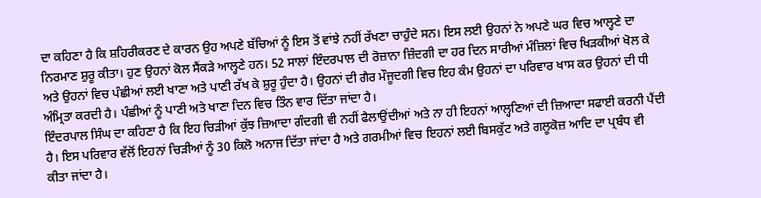ਦਾ ਕਹਿਣਾ ਹੈ ਕਿ ਸ਼ਹਿਰੀਕਰਣ ਦੇ ਕਾਰਨ ਉਹ ਅਪਣੇ ਬੱਚਿਆਂ ਨੂੰ ਇਸ ਤੋਂ ਵਾਂਝੇ ਨਹੀਂ ਰੱਖਣਾ ਚਾਹੁੰਦੇ ਸਨ। ਇਸ ਲਈ ਉਹਨਾਂ ਨੇ ਅਪਣੇ ਘਰ ਵਿਚ ਆਲ੍ਹਣੇ ਦਾ ਨਿਰਮਾਣ ਸ਼ੁਰੂ ਕੀਤਾ। ਹੁਣ ਉਹਨਾਂ ਕੋਲ ਸੈਂਕੜੇ ਆਲ੍ਹਣੇ ਹਨ। 52 ਸਾਲਾਂ ਇੰਦਰਪਾਲ ਦੀ ਰੋਜ਼ਾਨਾ ਜ਼ਿੰਦਗੀ ਦਾ ਹਰ ਦਿਨ ਸਾਰੀਆਂ ਮੰਜ਼ਿਲਾਂ ਵਿਚ ਖਿੜਕੀਆਂ ਖੋਲ ਕੇ ਅਤੇ ਉਹਨਾਂ ਵਿਚ ਪੰਛੀਆਂ ਲਈ ਖਾਣਾ ਅਤੇ ਪਾਣੀ ਰੱਖ ਕੇ ਸ਼ੁਰੂ ਹੁੰਦਾ ਹੈ। ਉਹਨਾਂ ਦੀ ਗੈਰ ਮੌਜੂਦਗੀ ਵਿਚ ਇਹ ਕੰਮ ਉਹਨਾਂ ਦਾ ਪਰਿਵਾਰ ਖਾਸ ਕਰ ਉਹਨਾਂ ਦੀ ਧੀ ਅੰਮ੍ਰਿਤਾ ਕਰਦੀ ਹੈ। ਪੰਛੀਆਂ ਨੂੰ ਪਾਣੀ ਅਤੇ ਖਾਣਾ ਦਿਨ ਵਿਚ ਤਿੰਨ ਵਾਰ ਦਿੱਤਾ ਜਾਂਦਾ ਹੈ।
ਇੰਦਰਪਾਲ ਸਿੰਘ ਦਾ ਕਹਿਣਾ ਹੈ ਕਿ ਇਹ ਚਿੜੀਆਂ ਕੁੱਝ ਜ਼ਿਆਦਾ ਗੰਦਗੀ ਵੀ ਨਹੀਂ ਫੈਲਾਉਂਦੀਆਂ ਅਤੇ ਨਾ ਹੀ ਇਹਨਾਂ ਆਲ੍ਹਣਿਆਂ ਦੀ ਜ਼ਿਆਦਾ ਸਫਾਈ ਕਰਨੀ ਪੈਂਦੀ ਹੈ। ਇਸ ਪਰਿਵਾਰ ਵੱਲੋਂ ਇਹਨਾਂ ਚਿੜੀਆਂ ਨੂੰ 30 ਕਿਲੋ ਅਨਾਜ ਦਿੱਤਾ ਜਾਂਦਾ ਹੈ ਅਤੇ ਗਰਮੀਆਂ ਵਿਚ ਇਹਨਾਂ ਲਈ ਬਿਸਕੁੱਟ ਅਤੇ ਗਲੂਕੋਜ਼ ਆਦਿ ਦਾ ਪ੍ਰਬੰਧ ਵੀ ਕੀਤਾ ਜਾਂਦਾ ਹੈ।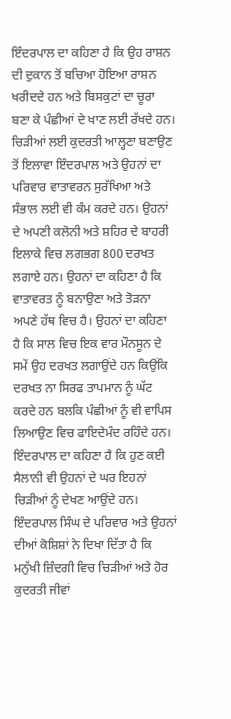ਇੰਦਰਪਾਲ ਦਾ ਕਹਿਣਾ ਹੈ ਕਿ ਉਹ ਰਾਸ਼ਨ ਦੀ ਦੁਕਾਨ ਤੋਂ ਬਚਿਆ ਹੋਇਆ ਰਾਸ਼ਨ ਖਰੀਦਦੇ ਹਨ ਅਤੇ ਬਿਸਕੁਟਾਂ ਦਾ ਚੂਰਾ ਬਣਾ ਕੇ ਪੰਛੀਆਂ ਦੇ ਖਾਣ ਲਈ ਰੱਖਦੇ ਹਨ।
ਚਿੜੀਆਂ ਲਈ ਕੁਦਰਤੀ ਆਲ੍ਹਣਾ ਬਣਾਉਣ ਤੋਂ ਇਲਾਵਾ ਇੰਦਰਪਾਲ ਅਤੇ ਉਹਨਾਂ ਦਾ ਪਰਿਵਾਰ ਵਾਤਾਵਰਨ ਸੁਰੱਖਿਆ ਅਤੇ ਸੰਭਾਲ ਲਈ ਵੀ ਕੰਮ ਕਰਦੇ ਹਨ। ਉਹਨਾਂ ਦੇ ਅਪਣੀ ਕਲੋਨੀ ਅਤੇ ਸ਼ਹਿਰ ਦੇ ਬਾਹਰੀ ਇਲਾਕੇ ਵਿਚ ਲਗਭਗ 800 ਦਰਖਤ ਲਗਾਏ ਹਨ। ਉਹਨਾਂ ਦਾ ਕਹਿਣਾ ਹੈ ਕਿ ਵਾਤਾਵਰਤ ਨੂੰ ਬਨਾਉਣਾ ਅਤੇ ਤੋੜਨਾ ਅਪਣੇ ਹੱਥ ਵਿਚ ਹੈ। ਉਹਨਾਂ ਦਾ ਕਹਿਣਾ ਹੈ ਕਿ ਸਾਲ ਵਿਚ ਇਕ ਵਾਰ ਮੌਨਸੂਨ ਦੇ ਸਮੇਂ ਉਹ ਦਰਖਤ ਲਗਾਉਂਦੇ ਹਨ ਕਿਉਂਕਿ ਦਰਖਤ ਨਾ ਸਿਰਫ ਤਾਪਮਾਨ ਨੂੰ ਘੱਟ ਕਰਦੇ ਹਨ ਬਲਕਿ ਪੰਛੀਆਂ ਨੂੰ ਵੀ ਵਾਪਿਸ ਲਿਆਉਣ ਵਿਚ ਫਾਇਦੇਮੰਦ ਰਹਿੰਦੇ ਹਨ।
ਇੰਦਰਪਾਲ ਦਾ ਕਹਿਣਾ ਹੈ ਕਿ ਹੁਣ ਕਈ ਸੈਲਾਨੀ ਵੀ ਉਹਨਾਂ ਦੇ ਘਰ ਇਹਨਾਂ ਚਿੜੀਆਂ ਨੂੰ ਦੇਖਣ ਆਉਂਦੇ ਹਨ। ਇੰਦਰਪਾਲ ਸਿੰਘ ਦੇ ਪਰਿਵਾਰ ਅਤੇ ਉਹਨਾਂ ਦੀਆਂ ਕੋਸ਼ਿਸ਼ਾਂ ਨੇ ਦਿਖਾ ਦਿੱਤਾ ਹੈ ਕਿ ਮਨੁੱਖੀ ਜ਼ਿੰਦਗੀ ਵਿਚ ਚਿੜੀਆਂ ਅਤੇ ਹੋਰ ਕੁਦਰਤੀ ਜੀਵਾਂ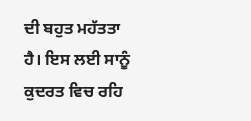ਦੀ ਬਹੁਤ ਮਹੱਤਤਾ ਹੈ। ਇਸ ਲਈ ਸਾਨੂੰ ਕੁਦਰਤ ਵਿਚ ਰਹਿ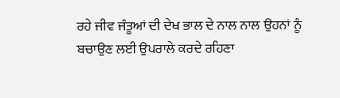ਰਹੇ ਜੀਵ ਜੰਤੂਆਂ ਦੀ ਦੇਖ ਭਾਲ ਦੇ ਨਾਲ ਨਾਲ ਉਹਨਾਂ ਨੂੰ ਬਚਾਉਣ ਲਈ ਉਪਰਾਲੇ ਕਰਦੇ ਰਹਿਣਾ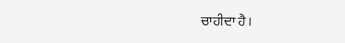ਚਾਹੀਦਾ ਹੈ।